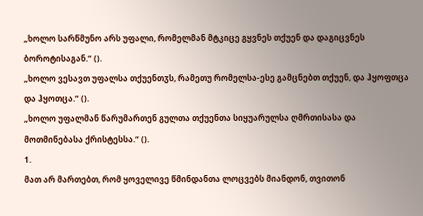„ხოლო სარწმუნო არს უფალი, რომელმან მტკიცე გყვნეს თქუენ და დაგიცვნეს ბოროტისაგან.“ ().
„ხოლო ვესავთ უფალსა თქუენთჳს, რამეთუ რომელსა-ესე გამცნებთ თქუენ, და ჰყოფთცა და ჰყოთცა.“ ().
„ხოლო უფალმან წარუმართენ გულთა თქუენთა სიყუარულსა ღმრთისასა და მოთმინებასა ქრისტესსა.“ ().
1.
მათ არ მართებთ, რომ ყოველივე წმინდანთა ლოცვებს მიანდონ, თვითონ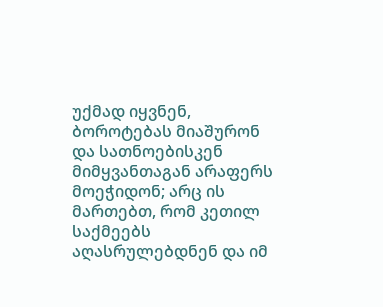უქმად იყვნენ, ბოროტებას მიაშურონ და სათნოებისკენ მიმყვანთაგან არაფერს მოეჭიდონ; არც ის მართებთ, რომ კეთილ საქმეებს აღასრულებდნენ და იმ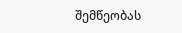შემწეობას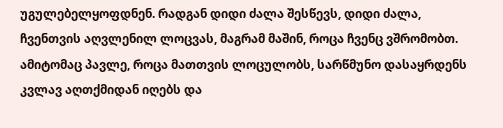უგულებელყოფდნენ. რადგან დიდი ძალა შესწევს, დიდი ძალა, ჩვენთვის აღვლენილ ლოცვას, მაგრამ მაშინ, როცა ჩვენც ვშრომობთ. ამიტომაც პავლე, როცა მათთვის ლოცულობს, სარწმუნო დასაყრდენს კვლავ აღთქმიდან იღებს და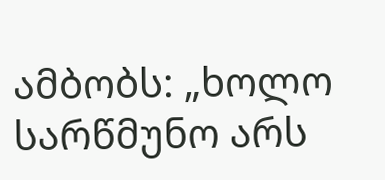ამბობს: „ხოლო სარწმუნო არს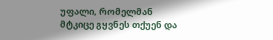უფალი, რომელმან მტკიცე გყვნეს თქუენ და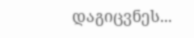დაგიცვნეს...